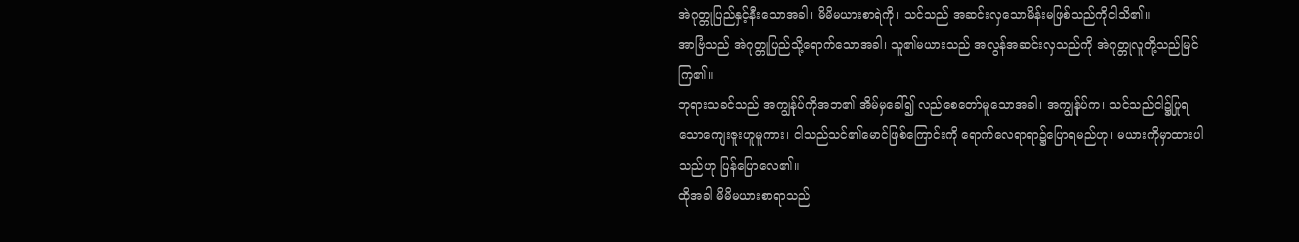အဲဂုတ္တုပြည်နှင့်နီးသောအခါ၊ မိမိမယားစာရဲကို၊ သင်သည် အဆင်းလှသောမိန်းမဖြစ်သည်ကိုငါသိ၏။
အာဗြံသည် အဲဂုတ္တုပြည်သို့ရောက်သောအခါ၊ သူ၏မယားသည် အလွန်အဆင်းလှသည်ကို အဲဂုတ္တုလူတို့သည်မြင်ကြ၏။
ဘုရားသခင်သည် အကျွန်ုပ်ကိုအဘ၏ အိမ်မှခေါ်၍ လည်စေတော်မူသောအခါ၊ အကျွန်ုပ်က၊ သင်သည်ငါ၌ပြုရသောကျေးဇူးဟူမူကား၊ ငါသည်သင်၏မောင်ဖြစ်ကြောင်းကို ရောက်လေရာရာ၌ပြောရမည်ဟု၊ မယားကိုမှာထားပါသည်ဟု ပြန်ပြောလေ၏။
ထိုအခါ မိမိမယားစာရာသည်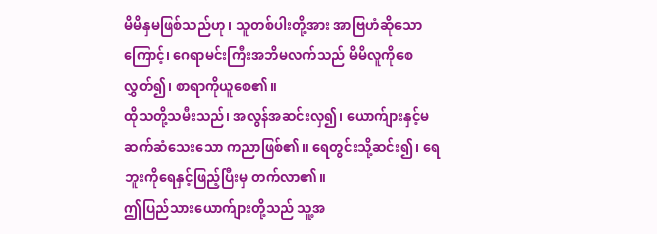မိမိနှမဖြစ်သည်ဟု၊ သူတစ်ပါးတို့အား အာဗြဟံဆိုသောကြောင့်၊ ဂေရာမင်းကြီးအဘိမလက်သည် မိမိလူကိုစေလွှတ်၍၊ စာရာကိုယူစေ၏။
ထိုသတို့သမီးသည်၊ အလွန်အဆင်းလှ၍၊ ယောက်ျားနှင့်မဆက်ဆံသေးသော ကညာဖြစ်၏။ ရေတွင်းသို့ဆင်း၍၊ ရေဘူးကိုရေနှင့်ဖြည့်ပြီးမှ တက်လာ၏။
ဤပြည်သားယောက်ျားတို့သည် သူ့အ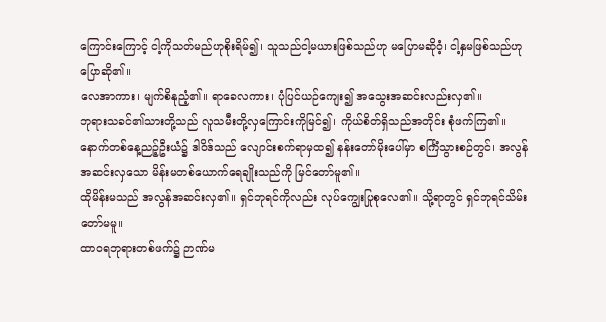ကြောင်းကြောင့် ငါ့ကိုသတ်မည်ဟုစိုးရိမ်၍၊ သူသည်ငါ့မယားဖြစ်သည်ဟု မပြောမဆိုဝံ့၊ ငါ့နှမဖြစ်သည်ဟု ပြောဆို၏။
လေအာကား၊ မျက်စိနုညံ့၏။ ရာခေလကား၊ ပုံပြင်ယဉ်ကျေး၍ အသွေးအဆင်းလည်းလှ၏။
ဘုရားသခင်၏သားတို့သည် လူသမီးတို့လှကြောင်းကိုမြင်၍၊ ကိုယ်စိတ်ရှိသည်အတိုင်း စုံဖက်ကြ၏။
နောက်တစ်နေ့ညဉ့်ဦးယံ၌ ဒါဝိဒ်သည် လျောင်းစက်ရာမှထ၍ နန်းတော်မိုးပေါ်မှာ စင်္ကြံသွားစဉ်တွင်၊ အလွန်အဆင်းလှသော မိန်းမတစ်ယောက်ရေချိုးသည်ကို မြင်တော်မူ၏။
ထိုမိန်းမသည် အလွန်အဆင်းလှ၏။ ရှင်ဘုရင်ကိုလည်း လုပ်ကျွေးပြုစုလေ၏။ သို့ရာတွင် ရှင်ဘုရင်သိမ်းတော်မမူ။
ထာဝရဘုရားတစ်ဖက်၌ ဉာဏ်မ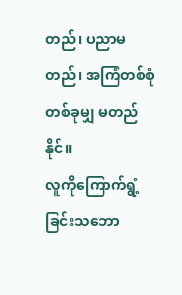တည်၊ ပညာမတည်၊ အကြံတစ်စုံတစ်ခုမျှ မတည်နိုင်။
လူကိုကြောက်ရွံ့ခြင်းသဘော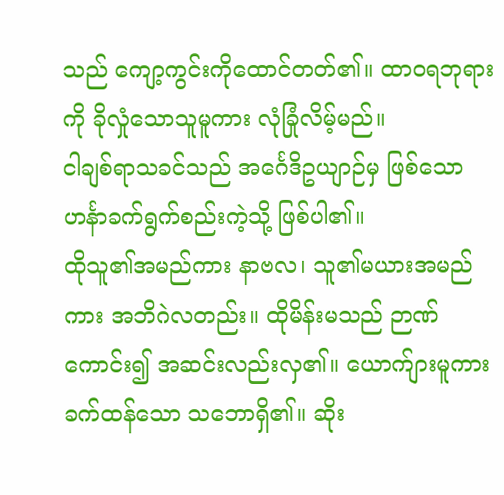သည် ကျော့ကွင်းကိုထောင်တတ်၏။ ထာဝရဘုရားကို ခိုလှုံသောသူမူကား လုံခြုံလိမ့်မည်။
ငါချစ်ရာသခင်သည် အင်္ဂေဒိဥယျာဉ်မှ ဖြစ်သော ဟင်္နာခက်ရွက်စည်းကဲ့သို့ ဖြစ်ပါ၏။
ထိုသူ၏အမည်ကား နာဗလ၊ သူ၏မယားအမည်ကား အဘိဂဲလတည်း။ ထိုမိန်းမသည် ဉာဏ်ကောင်း၍ အဆင်းလည်းလှ၏။ ယောက်ျားမူကား ခက်ထန်သော သဘောရှိ၏။ ဆိုး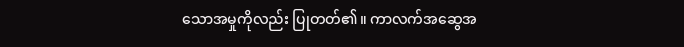သောအမှုကိုလည်း ပြုတတ်၏။ ကာလက်အဆွေအ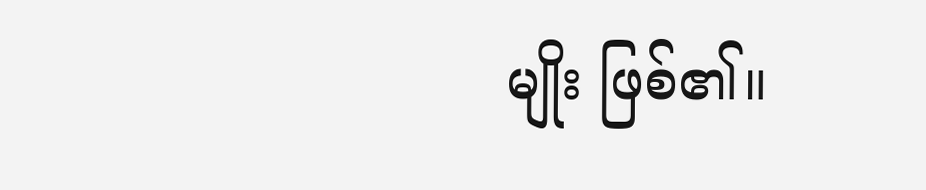မျိုး ဖြစ်၏။